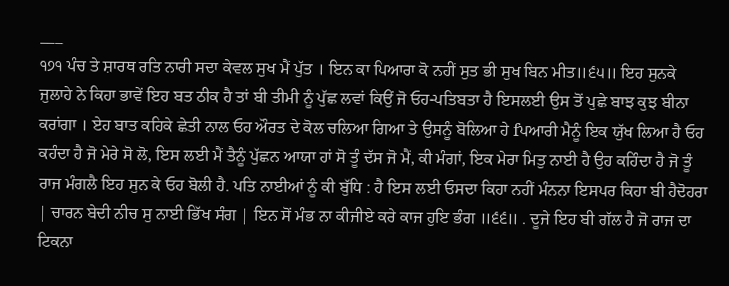___
੧੭੧ ਪੰਚ ਤੇ ਸ਼ਾਰਥ ਰਤਿ ਨਾਰੀ ਸਦਾ ਕੇਵਲ ਸੁਖ ਮੈਂ ਪੁੱਤ । ਇਨ ਕਾ ਪਿਆਰਾ ਕੋ ਨਹੀਂ ਸੁਤ ਭੀ ਸੁਖ ਬਿਨ ਮੀਤ॥੬੫॥ ਇਹ ਸੁਨਕੇ ਜੁਲਾਹੇ ਨੇ ਕਿਹਾ ਭਾਵੇਂ ਇਹ ਬਤ ਠੀਕ ਹੈ ਤਾਂ ਬੀ ਤੀਮੀ ਨੂੰ ਪੁੱਛ ਲਵਾਂ ਕਿਉਂ ਜੋ ਓਹ-ਪਤਿਬਤਾ ਹੈ ਇਸਲਈ ਉਸ ਤੋਂ ਪੁਛੇ ਬਾਝ ਕੁਝ ਬੀਨਾ ਕਰਾਂਗਾ । ਏਹ ਬਾਤ ਕਹਿਕੇ ਛੇਤੀ ਨਾਲ ਓਹ ਔਰਤ ਦੇ ਕੋਲ ਚਲਿਆ ਗਿਆ ਤੇ ਉਸਨੂੰ ਬੋਲਿਆ ਹੇ fਪਆਰੀ ਮੈਨੂੰ ਇਕ ਯੁੱਖ ਲਿਆ ਹੈ ਓਹ ਕਹੰਦਾ ਹੈ ਜੋ ਮੇਰੇ ਸੋ ਲੋ, ਇਸ ਲਈ ਮੈਂ ਤੈਨੂੰ ਪੁੱਛਨ ਆਯਾ ਹਾਂ ਸੋ ਤੂੰ ਦੱਸ ਜੋ ਮੈਂ, ਕੀ ਮੰਗਾਂ, ਇਕ ਮੇਰਾ ਮਿਤੁ ਨਾਈ ਹੈ ਉਹ ਕਹਿੰਦਾ ਹੈ ਜੋ ਤੂੰ ਰਾਜ ਮੰਗਲੈ ਇਹ ਸੁਨ ਕੇ ਓਹ ਬੋਲੀ ਹੈ. ਪਤਿ ਨਾਈਆਂ ਨੂੰ ਕੀ ਬੁੱਧਿ : ਹੈ ਇਸ ਲਈ ਓਸਦਾ ਕਿਹਾ ਨਹੀਂ ਮੰਨਨਾ ਇਸਪਰ ਕਿਹਾ ਬੀ ਹੈਦੋਹਰਾ | ਚਾਰਨ ਬੇਦੀ ਨੀਚ ਸੁ ਨਾਈ ਭਿੱਖ ਸੰਗ | ਇਨ ਸੋਂ ਮੰਭ ਨਾ ਕੀਜੀਏ ਕਰੇ ਕਾਜ ਹੁਇ ਭੰਗ ॥੬੬॥ . ਦੂਜੇ ਇਹ ਬੀ ਗੱਲ ਹੈ ਜੋ ਰਾਜ ਦਾ ਟਿਕਨਾ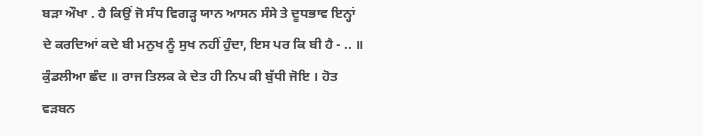ਬੜਾ ਔਖਾ . ਹੈ ਕਿਉਂ ਜੋ ਸੰਧ ਵਿਗੜ੍ਹ ਯਾਨ ਆਸਨ ਸੰਸੇ ਤੇ ਦੂਧਭਾਵ ਇਨ੍ਹਾਂ ਦੇ ਕਰਦਿਆਂ ਕਦੇ ਬੀ ਮਨੁਖ ਨੂੰ ਸੁਖ ਨਹੀਂ ਹੁੰਦਾ, ਇਸ ਪਰ ਕਿ ਬੀ ਹੈ - .. ॥ ਕੁੰਡਲੀਆ ਛੰਦ ॥ ਰਾਜ ਤਿਲਕ ਕੇ ਦੇਤ ਹੀ ਨਿਪ ਕੀ ਬੁੱਧੀ ਜੋਇ । ਹੋਤ ਵੜਬਨ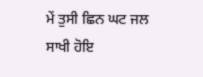ਮੇਂ ਤੁਸੀ ਛਿਨ ਘਟ ਜਲ ਸਾਖੀ ਹੋਇ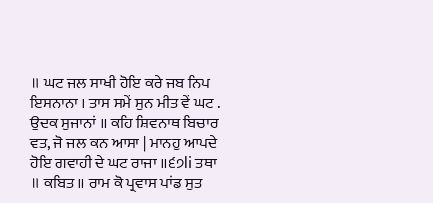॥ ਘਟ ਜਲ ਸਾਖੀ ਹੋਇ ਕਰੇ ਜਬ ਨਿਪ ਇਸਨਾਨਾ । ਤਾਸ ਸਮੇਂ ਸੁਨ ਮੀਤ ਵੇਂ ਘਟ . ਉਦਕ ਸੁਜਾਨਾਂ ॥ ਕਹਿ ਸ਼ਿਵਨਾਥ ਬਿਚਾਰ ਵਤ, ਜੋ ਜਲ ਕਨ ਆਸਾ | ਮਾਨਹੁ ਆਪਦੇ ਹੋਇ ਗਵਾਹੀ ਦੇ ਘਟ ਰਾਜਾ ॥੬੭li ਤਥਾ ॥ ਕਬਿਤ ॥ ਰਾਮ ਕੋ ਪ੍ਰਵਾਸ ਪਾਂਡ ਸੁਤ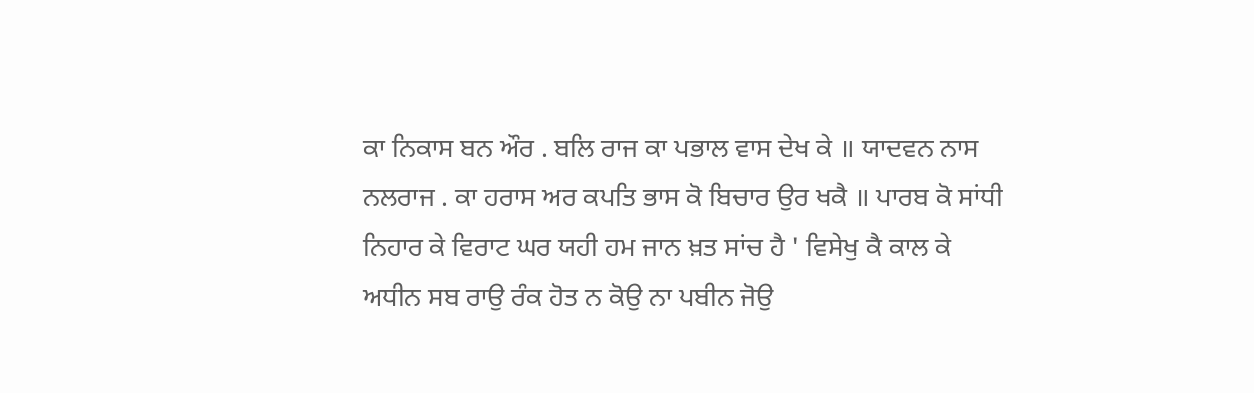ਕਾ ਨਿਕਾਸ ਬਨ ਔਰ . ਬਲਿ ਰਾਜ ਕਾ ਪਭਾਲ ਵਾਸ ਦੇਖ ਕੇ ॥ ਯਾਦਵਨ ਨਾਸ ਨਲਰਾਜ . ਕਾ ਹਰਾਸ ਅਰ ਕਪਤਿ ਭਾਸ ਕੋ ਬਿਚਾਰ ਉਰ ਖਕੈ ॥ ਪਾਰਬ ਕੋ ਸਾਂਧੀ ਨਿਹਾਰ ਕੇ ਵਿਰਾਟ ਘਰ ਯਹੀ ਹਮ ਜਾਨ ਖ਼ਤ ਸਾਂਚ ਹੈ ' ਵਿਸੇਖੁ ਕੈ ਕਾਲ ਕੇ ਅਧੀਨ ਸਬ ਰਾਉ ਰੰਕ ਹੋਤ ਨ ਕੋਉ ਨਾ ਪਬੀਨ ਜੋਉ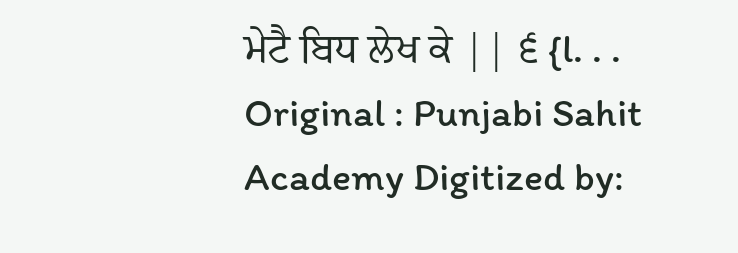ਮੇਟੈ ਬਿਧ ਲੇਖ ਕੇ || ੬ {l. . . Original : Punjabi Sahit Academy Digitized by: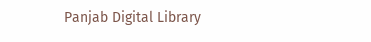Panjab Digital Library